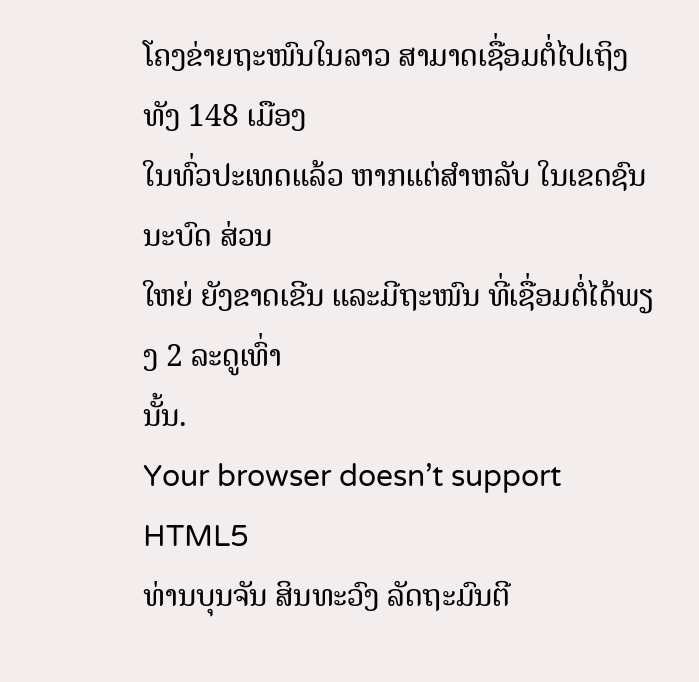ໂຄງຂ່າຍຖະໜົນໃນລາວ ສາມາດເຊື່ອມຕໍ່ໄປເຖິງທັງ 148 ເມືອງ
ໃນທົ່ວປະເທດແລ້ວ ຫາກແຕ່ສຳຫລັບ ໃນເຂດຊົນນະບົດ ສ່ວນ
ໃຫຍ່ ຍັງຂາດເຂີນ ແລະມີຖະໜົນ ທີ່ເຊື່ອມຕໍ່ໄດ້ພຽງ 2 ລະດູເທົ່າ
ນັ້ນ.
Your browser doesn’t support HTML5
ທ່ານບຸນຈັນ ສິນທະວົງ ລັດຖະມົນຕີ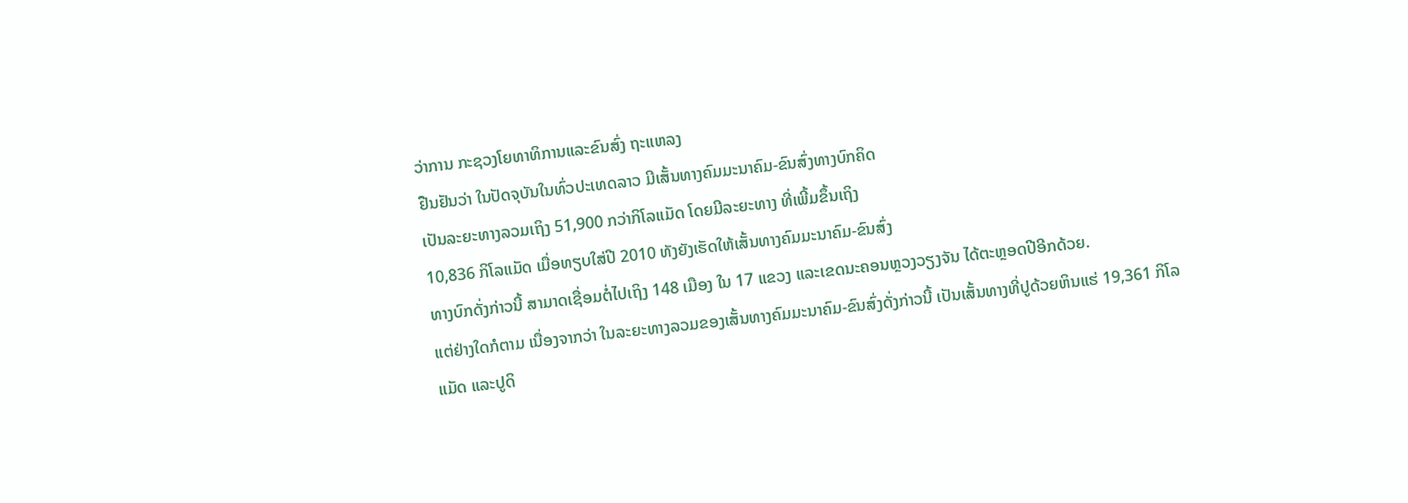ວ່າການ ກະຊວງໂຍທາທິການແລະຂົນສົ່ງ ຖະແຫລງ
ຢືນຢັນວ່າ ໃນປັດຈຸບັນໃນທົ່ວປະເທດລາວ ມີເສັ້ນທາງຄົມມະນາຄົມ-ຂົນສົ່ງທາງບົກຄິດ
ເປັນລະຍະທາງລວມເຖິງ 51,900 ກວ່າກິໂລແມັດ ໂດຍມີລະຍະທາງ ທີ່ເພີ້ມຂຶ້ນເຖິງ
10,836 ກິໂລແມັດ ເມື່ອທຽບໃສ່ປີ 2010 ທັງຍັງເຮັດໃຫ້ເສັ້ນທາງຄົມມະນາຄົມ-ຂົນສົ່ງ
ທາງບົກດັ່ງກ່າວນີ້ ສາມາດເຊື່ອມຕໍ່ໄປເຖິງ 148 ເມືອງ ໃນ 17 ແຂວງ ແລະເຂດນະຄອນຫຼວງວຽງຈັນ ໄດ້ຕະຫຼອດປີອີກດ້ວຍ.
ແຕ່ຢ່າງໃດກໍຕາມ ເນື່ອງຈາກວ່າ ໃນລະຍະທາງລວມຂອງເສັ້ນທາງຄົມມະນາຄົມ-ຂົນສົ່ງດັ່ງກ່າວນີ້ ເປັນເສັ້ນທາງທີ່ປູດ້ວຍຫິນແຮ່ 19,361 ກິໂລແມັດ ແລະປູດິ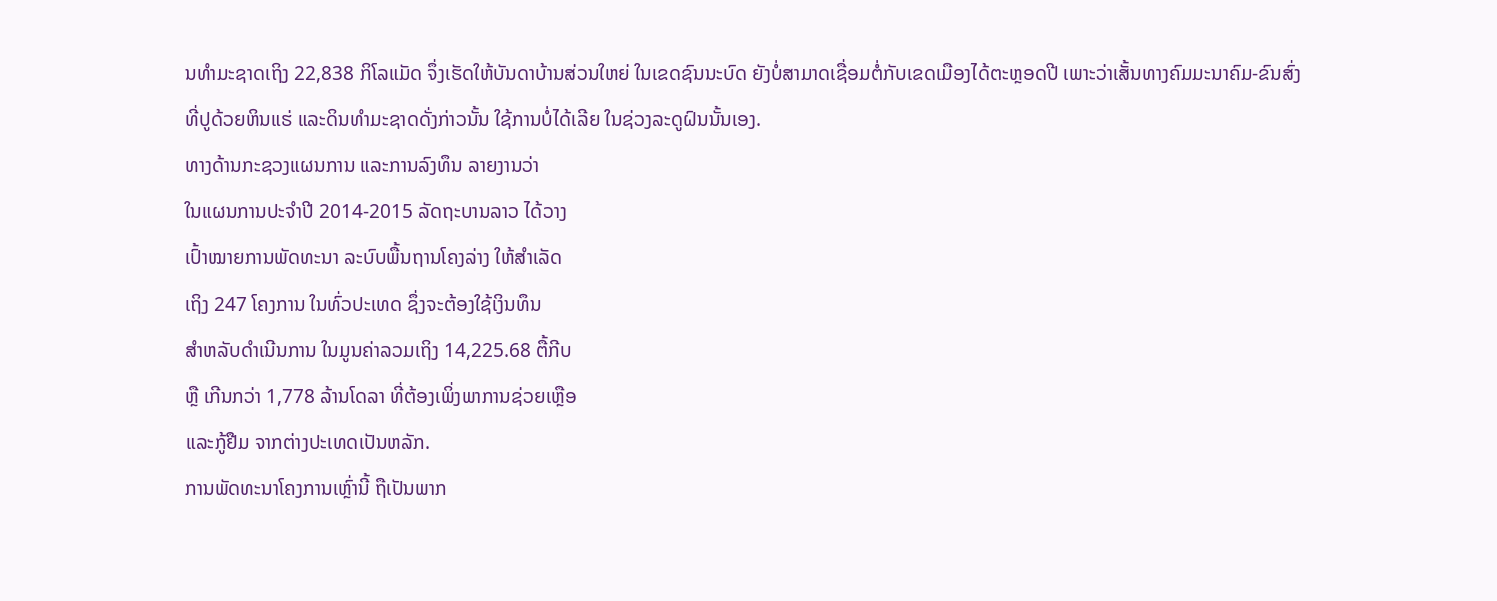ນທຳມະຊາດເຖິງ 22,838 ກິໂລແມັດ ຈຶ່ງເຮັດໃຫ້ບັນດາບ້ານສ່ວນໃຫຍ່ ໃນເຂດຊົນນະບົດ ຍັງບໍ່ສາມາດເຊື່ອມຕໍ່ກັບເຂດເມືອງໄດ້ຕະຫຼອດປີ ເພາະວ່າເສັ້ນທາງຄົມມະນາຄົມ-ຂົນສົ່ງທີ່ປູດ້ວຍຫິນແຮ່ ແລະດິນທຳມະຊາດດັ່ງກ່າວນັ້ນ ໃຊ້ການບໍ່ໄດ້ເລີຍ ໃນຊ່ວງລະດູຝົນນັ້ນເອງ.
ທາງດ້ານກະຊວງແຜນການ ແລະການລົງທຶນ ລາຍງານວ່າ
ໃນແຜນການປະຈຳປີ 2014-2015 ລັດຖະບານລາວ ໄດ້ວາງ
ເປົ້າໝາຍການພັດທະນາ ລະບົບພື້ນຖານໂຄງລ່າງ ໃຫ້ສຳເລັດ
ເຖິງ 247 ໂຄງການ ໃນທົ່ວປະເທດ ຊຶ່ງຈະຕ້ອງໃຊ້ເງິນທຶນ
ສຳຫລັບດຳເນີນການ ໃນມູນຄ່າລວມເຖິງ 14,225.68 ຕື້ກີບ
ຫຼື ເກີນກວ່າ 1,778 ລ້ານໂດລາ ທີ່ຕ້ອງເພິ່ງພາການຊ່ວຍເຫຼືອ
ແລະກູ້ຢືມ ຈາກຕ່າງປະເທດເປັນຫລັກ.
ການພັດທະນາໂຄງການເຫຼົ່ານີ້ ຖືເປັນພາກ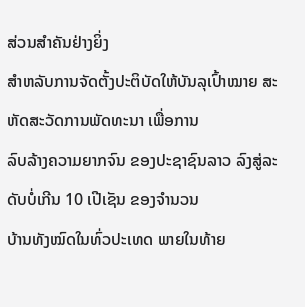ສ່ວນສຳຄັນຢ່າງຍິ່ງ
ສຳຫລັບການຈັດຕັ້ງປະຕິບັດໃຫ້ບັນລຸເປົ້າໝາຍ ສະຫັດສະວັດການພັດທະນາ ເພື່ອການ
ລົບລ້າງຄວາມຍາກຈົນ ຂອງປະຊາຊົນລາວ ລົງສູ່ລະດັບບໍ່ເກີນ 10 ເປີເຊັນ ຂອງຈຳນວນ
ບ້ານທັງໝົດໃນທົ່ວປະເທດ ພາຍໃນທ້າຍ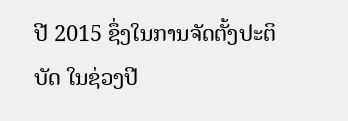ປີ 2015 ຊຶ່ງໃນການຈັດຕັ້ງປະຕິບັດ ໃນຊ່ວງປີ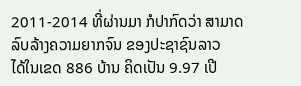2011-2014 ທີ່ຜ່ານມາ ກໍປາກົດວ່າ ສາມາດລົບລ້າງຄວາມຍາກຈົນ ຂອງປະຊາຊົນລາວ
ໄດ້ໃນເຂດ 886 ບ້ານ ຄິດເປັນ 9.97 ເປີ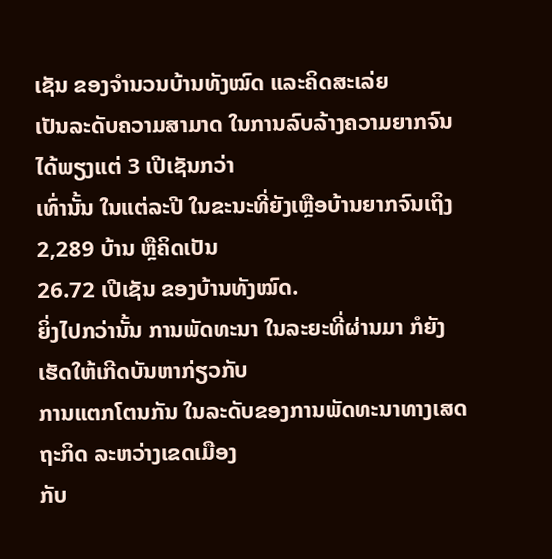ເຊັນ ຂອງຈຳນວນບ້ານທັງໝົດ ແລະຄິດສະເລ່ຍ
ເປັນລະດັບຄວາມສາມາດ ໃນການລົບລ້າງຄວາມຍາກຈົນ ໄດ້ພຽງແຕ່ 3 ເປີເຊັນກວ່າ
ເທົ່ານັ້ນ ໃນແຕ່ລະປີ ໃນຂະນະທີ່ຍັງເຫຼືອບ້ານຍາກຈົນເຖິງ 2,289 ບ້ານ ຫຼືຄິດເປັນ
26.72 ເປີເຊັນ ຂອງບ້ານທັງໝົດ.
ຍິ່ງໄປກວ່ານັ້ນ ການພັດທະນາ ໃນລະຍະທີ່ຜ່ານມາ ກໍຍັງເຮັດໃຫ້ເກີດບັນຫາກ່ຽວກັບ
ການແຕກໂຕນກັນ ໃນລະດັບຂອງການພັດທະນາທາງເສດຖະກິດ ລະຫວ່າງເຂດເມືອງ
ກັບ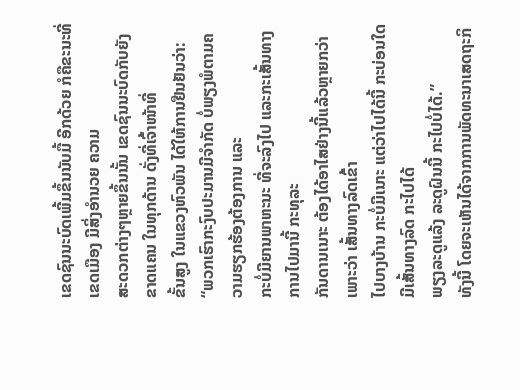ເຂດຊົນນະບົດເພີ້ມຂຶ້ນນັບມື້ ອີກດ້ວຍ ກໍຄືຂະນະທີ່ເຂດເມືອງ ມີສິ່ງອຳນວຍ ຄວາມ
ສະດວກຕ່າງໆຫຼາຍຂຶ້ນນັ້ນ ເຂດຊົນນະບົດກັບຍັງຂາດແຄນ ໃນທຸກດ້ານ ດັ່ງທີ່ເຈົ້າໜ້າທີ່
ຂັ້ນສູງ ໃນແຂວງຫົວພັນ ໄດ້ໃຫ້ການຢືນຢັນວ່າ:
“ພວກເຮົາກະງົບປະມານມີຈຳກັດ ບໍ່ພຽງພໍຕາມຄວາມຮຽກຮ້ອງຕ້ອງການ ແລະ
ກະບໍ່ມີຍານພາຫະນະ ທີ່ຈະລົງໄປ ແລະກະເສັ້ນທາງການໄປມານີ້ ກະທຸລະ
ກັນດານເນາະ ຕ້ອງໄດ້ອາໄສຢ່າງນີ້ແລ້ວຫຼາຍກວ່າ ເພາະວ່າ ເສັ້ນທາງລົດເຂົ້າ
ໄປບາງບ້ານ ກະບໍ່ມີເນາະ ແຕ່ວ່າໄປໄດ້ນີ້ ກະບ່ອນໃດມີເສັ້ນທາງລົດ ກະໄປໄດ້
ພຽງລະດູແລ້ງ ລະດູຝົນນີ້ ກະໄປບໍ່ໄດ້.”
ທັງນີ້ ໂດຍຈະເຫັນໄດ້ຈາກການພັດທະນາເສດຖະກິ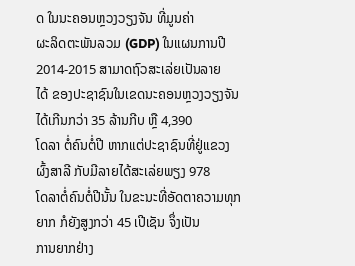ດ ໃນນະຄອນຫຼວງວຽງຈັນ ທີ່ມູນຄ່າ
ຜະລິດຕະພັນລວມ (GDP) ໃນແຜນການປີ 2014-2015 ສາມາດຖົວສະເລ່ຍເປັນລາຍ
ໄດ້ ຂອງປະຊາຊົນໃນເຂດນະຄອນຫຼວງວຽງຈັນ ໄດ້ເກີນກວ່າ 35 ລ້ານກີບ ຫຼື 4,390
ໂດລາ ຕໍ່ຄົນຕໍ່ປີ ຫາກແຕ່ປະຊາຊົນທີ່ຢູ່ແຂວງຜົ້ງສາລີ ກັບມີລາຍໄດ້ສະເລ່ຍພຽງ 978
ໂດລາຕໍ່ຄົນຕໍ່ປີນັ້ນ ໃນຂະນະທີ່ອັດຕາຄວາມທຸກຍາກ ກໍຍັງສູງກວ່າ 45 ເປີເຊັນ ຈຶ່ງເປັນ
ການຍາກຢ່າງ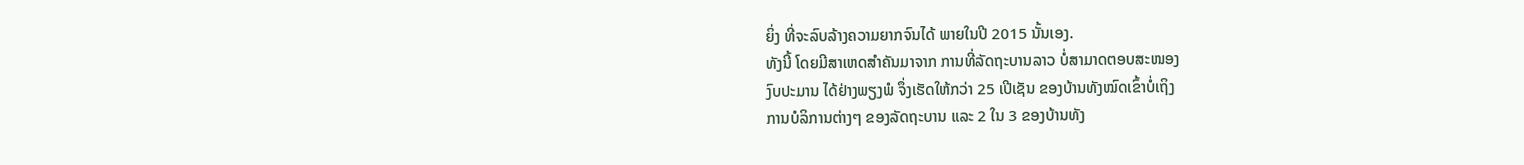ຍິ່ງ ທີ່ຈະລົບລ້າງຄວາມຍາກຈົນໄດ້ ພາຍໃນປີ 2015 ນັ້ນເອງ.
ທັງນີ້ ໂດຍມີສາເຫດສຳຄັນມາຈາກ ການທີ່ລັດຖະບານລາວ ບໍ່ສາມາດຕອບສະໜອງ
ງົບປະມານ ໄດ້ຢ່າງພຽງພໍ ຈຶ່ງເຮັດໃຫ້ກວ່າ 25 ເປີເຊັນ ຂອງບ້ານທັງໝົດເຂົ້າບໍ່ເຖິງ
ການບໍລິການຕ່າງໆ ຂອງລັດຖະບານ ແລະ 2 ໃນ 3 ຂອງບ້ານທັງ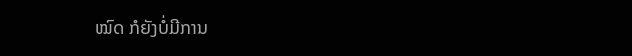ໝົດ ກໍຍັງບໍ່ມີການ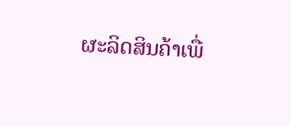ຜະລິດສິນຄ້າເພື່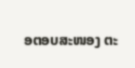ອຕອບສະໜອງ ຕະ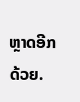ຫຼາດອີກດ້ວຍ.